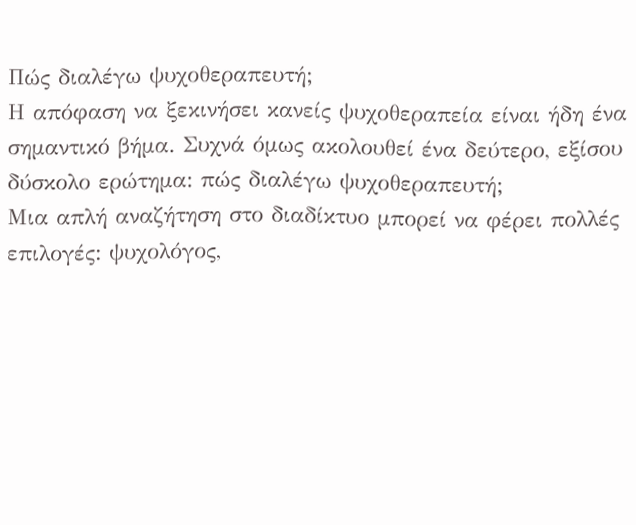Πώς διαλέγω ψυχοθεραπευτή;
Η απόφαση να ξεκινήσει κανείς ψυχοθεραπεία είναι ήδη ένα σημαντικό βήμα. Συχνά όμως ακολουθεί ένα δεύτερο, εξίσου δύσκολο ερώτημα: πώς διαλέγω ψυχοθεραπευτή;
Μια απλή αναζήτηση στο διαδίκτυο μπορεί να φέρει πολλές επιλογές: ψυχολόγος,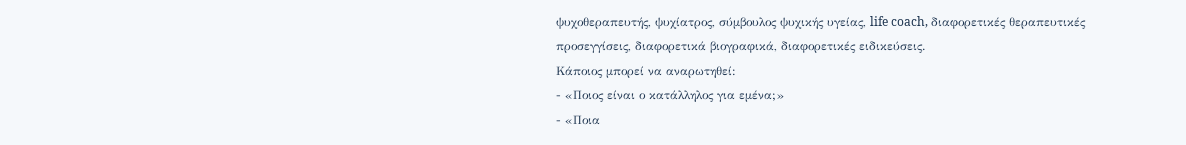ψυχοθεραπευτής, ψυχίατρος, σύμβουλος ψυχικής υγείας, life coach, διαφορετικές θεραπευτικές προσεγγίσεις, διαφορετικά βιογραφικά, διαφορετικές ειδικεύσεις.
Κάποιος μπορεί να αναρωτηθεί:
- «Ποιος είναι ο κατάλληλος για εμένα;»
- «Ποια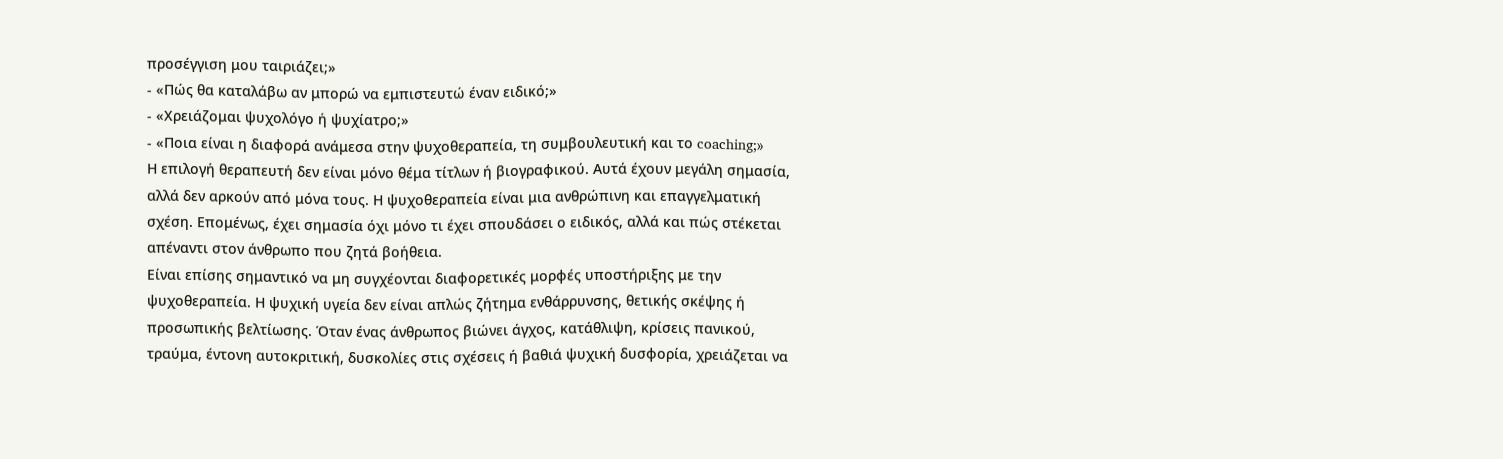προσέγγιση μου ταιριάζει;»
- «Πώς θα καταλάβω αν μπορώ να εμπιστευτώ έναν ειδικό;»
- «Χρειάζομαι ψυχολόγο ή ψυχίατρο;»
- «Ποια είναι η διαφορά ανάμεσα στην ψυχοθεραπεία, τη συμβουλευτική και το coaching;»
Η επιλογή θεραπευτή δεν είναι μόνο θέμα τίτλων ή βιογραφικού. Αυτά έχουν μεγάλη σημασία, αλλά δεν αρκούν από μόνα τους. Η ψυχοθεραπεία είναι μια ανθρώπινη και επαγγελματική σχέση. Επομένως, έχει σημασία όχι μόνο τι έχει σπουδάσει ο ειδικός, αλλά και πώς στέκεται απέναντι στον άνθρωπο που ζητά βοήθεια.
Είναι επίσης σημαντικό να μη συγχέονται διαφορετικές μορφές υποστήριξης με την ψυχοθεραπεία. Η ψυχική υγεία δεν είναι απλώς ζήτημα ενθάρρυνσης, θετικής σκέψης ή προσωπικής βελτίωσης. Όταν ένας άνθρωπος βιώνει άγχος, κατάθλιψη, κρίσεις πανικού, τραύμα, έντονη αυτοκριτική, δυσκολίες στις σχέσεις ή βαθιά ψυχική δυσφορία, χρειάζεται να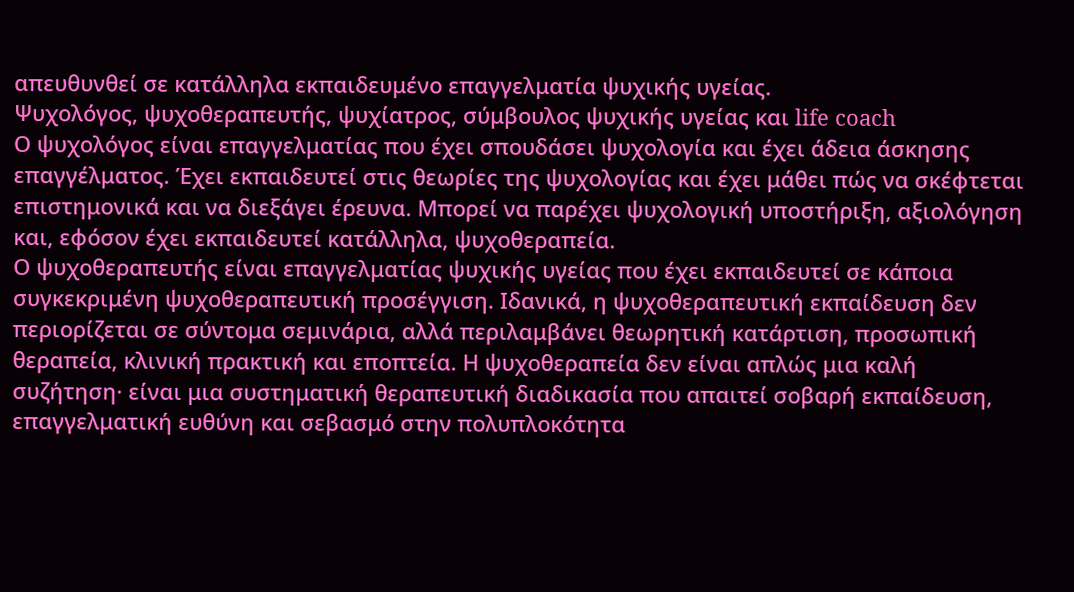απευθυνθεί σε κατάλληλα εκπαιδευμένο επαγγελματία ψυχικής υγείας.
Ψυχολόγος, ψυχοθεραπευτής, ψυχίατρος, σύμβουλος ψυχικής υγείας και life coach
Ο ψυχολόγος είναι επαγγελματίας που έχει σπουδάσει ψυχολογία και έχει άδεια άσκησης επαγγέλματος. Έχει εκπαιδευτεί στις θεωρίες της ψυχολογίας και έχει μάθει πώς να σκέφτεται επιστημονικά και να διεξάγει έρευνα. Μπορεί να παρέχει ψυχολογική υποστήριξη, αξιολόγηση και, εφόσον έχει εκπαιδευτεί κατάλληλα, ψυχοθεραπεία.
Ο ψυχοθεραπευτής είναι επαγγελματίας ψυχικής υγείας που έχει εκπαιδευτεί σε κάποια συγκεκριμένη ψυχοθεραπευτική προσέγγιση. Ιδανικά, η ψυχοθεραπευτική εκπαίδευση δεν περιορίζεται σε σύντομα σεμινάρια, αλλά περιλαμβάνει θεωρητική κατάρτιση, προσωπική θεραπεία, κλινική πρακτική και εποπτεία. Η ψυχοθεραπεία δεν είναι απλώς μια καλή συζήτηση· είναι μια συστηματική θεραπευτική διαδικασία που απαιτεί σοβαρή εκπαίδευση, επαγγελματική ευθύνη και σεβασμό στην πολυπλοκότητα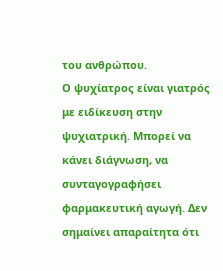του ανθρώπου.
Ο ψυχίατρος είναι γιατρός με ειδίκευση στην ψυχιατρική. Μπορεί να κάνει διάγνωση, να συνταγογραφήσει φαρμακευτική αγωγή. Δεν σημαίνει απαραίτητα ότι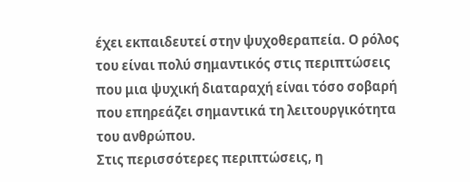έχει εκπαιδευτεί στην ψυχοθεραπεία. Ο ρόλος του είναι πολύ σημαντικός στις περιπτώσεις που μια ψυχική διαταραχή είναι τόσο σοβαρή που επηρεάζει σημαντικά τη λειτουργικότητα του ανθρώπου.
Στις περισσότερες περιπτώσεις, η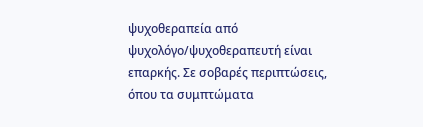ψυχοθεραπεία από ψυχολόγο/ψυχοθεραπευτή είναι επαρκής. Σε σοβαρές περιπτώσεις, όπου τα συμπτώματα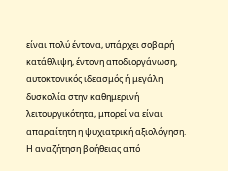είναι πολύ έντονα, υπάρχει σοβαρή κατάθλιψη, έντονη αποδιοργάνωση, αυτοκτονικός ιδεασμός ή μεγάλη δυσκολία στην καθημερινή λειτουργικότητα, μπορεί να είναι απαραίτητη η ψυχιατρική αξιολόγηση. Η αναζήτηση βοήθειας από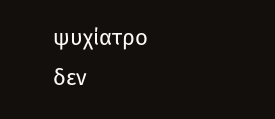ψυχίατρο δεν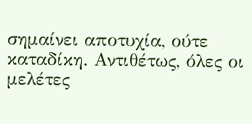σημαίνει αποτυχία, ούτε καταδίκη. Αντιθέτως, όλες οι μελέτες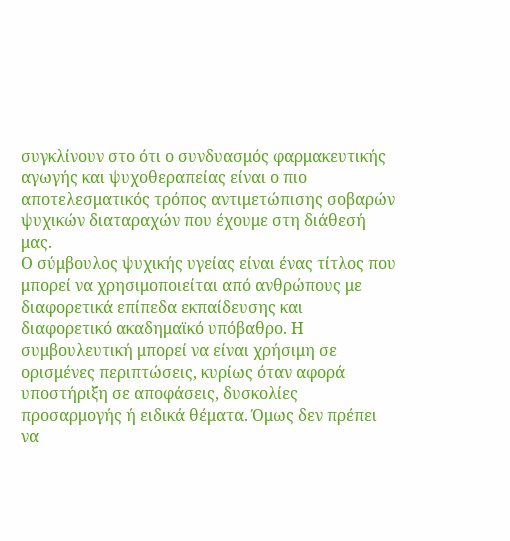συγκλίνουν στο ότι ο συνδυασμός φαρμακευτικής αγωγής και ψυχοθεραπείας είναι ο πιο αποτελεσματικός τρόπος αντιμετώπισης σοβαρών ψυχικών διαταραχών που έχουμε στη διάθεσή μας.
Ο σύμβουλος ψυχικής υγείας είναι ένας τίτλος που μπορεί να χρησιμοποιείται από ανθρώπους με διαφορετικά επίπεδα εκπαίδευσης και διαφορετικό ακαδημαϊκό υπόβαθρο. Η συμβουλευτική μπορεί να είναι χρήσιμη σε ορισμένες περιπτώσεις, κυρίως όταν αφορά υποστήριξη σε αποφάσεις, δυσκολίες προσαρμογής ή ειδικά θέματα. Όμως δεν πρέπει να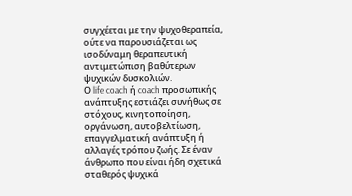συγχέεται με την ψυχοθεραπεία, ούτε να παρουσιάζεται ως ισοδύναμη θεραπευτική αντιμετώπιση βαθύτερων ψυχικών δυσκολιών.
Ο life coach ή coach προσωπικής ανάπτυξης εστιάζει συνήθως σε στόχους, κινητοποίηση, οργάνωση, αυτοβελτίωση, επαγγελματική ανάπτυξη ή αλλαγές τρόπου ζωής. Σε έναν άνθρωπο που είναι ήδη σχετικά σταθερός ψυχικά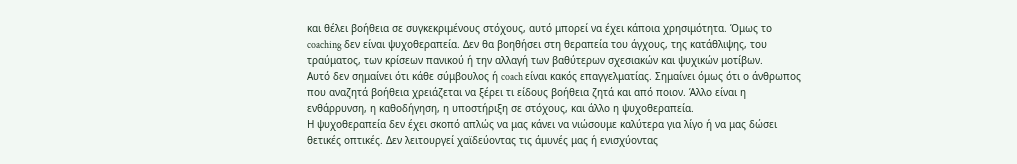και θέλει βοήθεια σε συγκεκριμένους στόχους, αυτό μπορεί να έχει κάποια χρησιμότητα. Όμως το coaching δεν είναι ψυχοθεραπεία. Δεν θα βοηθήσει στη θεραπεία του άγχους, της κατάθλιψης, του τραύματος, των κρίσεων πανικού ή την αλλαγή των βαθύτερων σχεσιακών και ψυχικών μοτίβων.
Αυτό δεν σημαίνει ότι κάθε σύμβουλος ή coach είναι κακός επαγγελματίας. Σημαίνει όμως ότι ο άνθρωπος που αναζητά βοήθεια χρειάζεται να ξέρει τι είδους βοήθεια ζητά και από ποιον. Άλλο είναι η ενθάρρυνση, η καθοδήγηση, η υποστήριξη σε στόχους, και άλλο η ψυχοθεραπεία.
Η ψυχοθεραπεία δεν έχει σκοπό απλώς να μας κάνει να νιώσουμε καλύτερα για λίγο ή να μας δώσει θετικές οπτικές. Δεν λειτουργεί χαϊδεύοντας τις άμυνές μας ή ενισχύοντας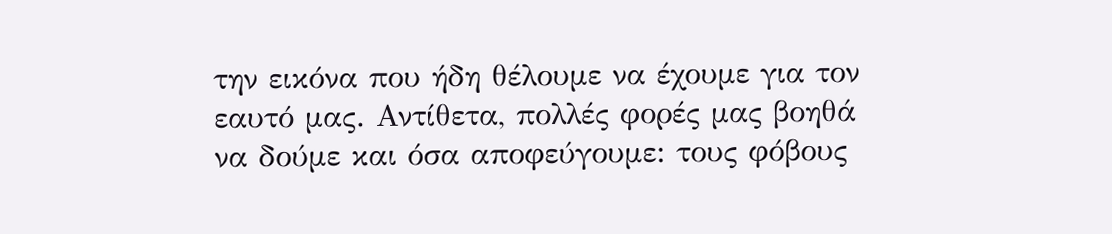την εικόνα που ήδη θέλουμε να έχουμε για τον εαυτό μας. Αντίθετα, πολλές φορές μας βοηθά να δούμε και όσα αποφεύγουμε: τους φόβους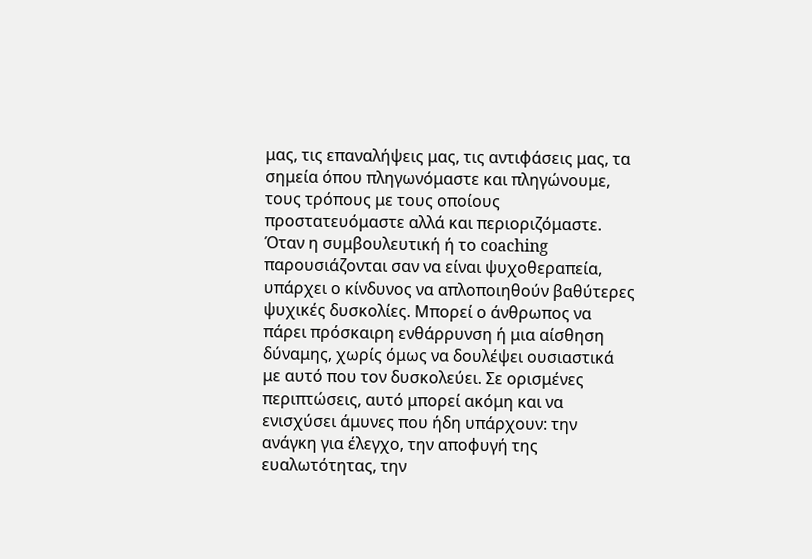μας, τις επαναλήψεις μας, τις αντιφάσεις μας, τα σημεία όπου πληγωνόμαστε και πληγώνουμε, τους τρόπους με τους οποίους προστατευόμαστε αλλά και περιοριζόμαστε.
Όταν η συμβουλευτική ή το coaching παρουσιάζονται σαν να είναι ψυχοθεραπεία, υπάρχει ο κίνδυνος να απλοποιηθούν βαθύτερες ψυχικές δυσκολίες. Μπορεί ο άνθρωπος να πάρει πρόσκαιρη ενθάρρυνση ή μια αίσθηση δύναμης, χωρίς όμως να δουλέψει ουσιαστικά με αυτό που τον δυσκολεύει. Σε ορισμένες περιπτώσεις, αυτό μπορεί ακόμη και να ενισχύσει άμυνες που ήδη υπάρχουν: την ανάγκη για έλεγχο, την αποφυγή της ευαλωτότητας, την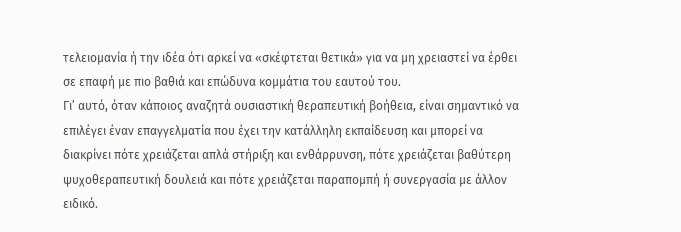τελειομανία ή την ιδέα ότι αρκεί να «σκέφτεται θετικά» για να μη χρειαστεί να έρθει σε επαφή με πιο βαθιά και επώδυνα κομμάτια του εαυτού του.
Γι’ αυτό, όταν κάποιος αναζητά ουσιαστική θεραπευτική βοήθεια, είναι σημαντικό να επιλέγει έναν επαγγελματία που έχει την κατάλληλη εκπαίδευση και μπορεί να διακρίνει πότε χρειάζεται απλά στήριξη και ενθάρρυνση, πότε χρειάζεται βαθύτερη ψυχοθεραπευτική δουλειά και πότε χρειάζεται παραπομπή ή συνεργασία με άλλον ειδικό.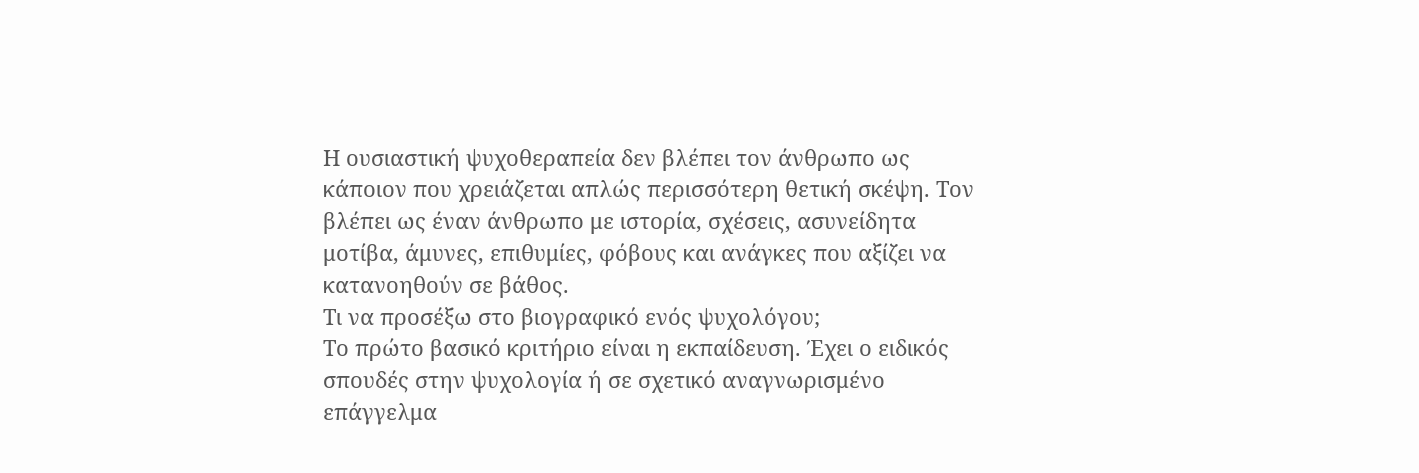Η ουσιαστική ψυχοθεραπεία δεν βλέπει τον άνθρωπο ως κάποιον που χρειάζεται απλώς περισσότερη θετική σκέψη. Τον βλέπει ως έναν άνθρωπο με ιστορία, σχέσεις, ασυνείδητα μοτίβα, άμυνες, επιθυμίες, φόβους και ανάγκες που αξίζει να κατανοηθούν σε βάθος.
Τι να προσέξω στο βιογραφικό ενός ψυχολόγου;
Το πρώτο βασικό κριτήριο είναι η εκπαίδευση. Έχει ο ειδικός σπουδές στην ψυχολογία ή σε σχετικό αναγνωρισμένο επάγγελμα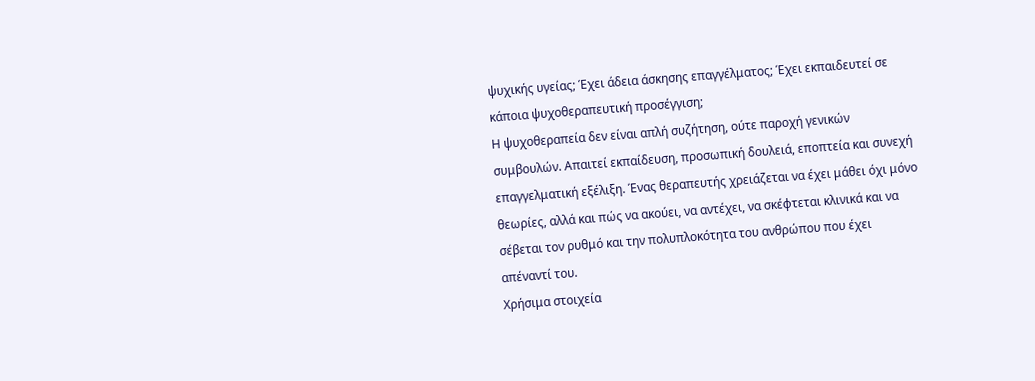ψυχικής υγείας; Έχει άδεια άσκησης επαγγέλματος; Έχει εκπαιδευτεί σε κάποια ψυχοθεραπευτική προσέγγιση;
Η ψυχοθεραπεία δεν είναι απλή συζήτηση, ούτε παροχή γενικών συμβουλών. Απαιτεί εκπαίδευση, προσωπική δουλειά, εποπτεία και συνεχή επαγγελματική εξέλιξη. Ένας θεραπευτής χρειάζεται να έχει μάθει όχι μόνο θεωρίες, αλλά και πώς να ακούει, να αντέχει, να σκέφτεται κλινικά και να σέβεται τον ρυθμό και την πολυπλοκότητα του ανθρώπου που έχει απέναντί του.
Χρήσιμα στοιχεία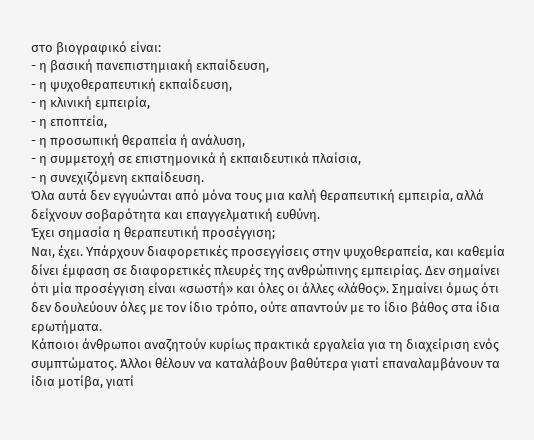στο βιογραφικό είναι:
- η βασική πανεπιστημιακή εκπαίδευση,
- η ψυχοθεραπευτική εκπαίδευση,
- η κλινική εμπειρία,
- η εποπτεία,
- η προσωπική θεραπεία ή ανάλυση,
- η συμμετοχή σε επιστημονικά ή εκπαιδευτικά πλαίσια,
- η συνεχιζόμενη εκπαίδευση.
Όλα αυτά δεν εγγυώνται από μόνα τους μια καλή θεραπευτική εμπειρία, αλλά δείχνουν σοβαρότητα και επαγγελματική ευθύνη.
Έχει σημασία η θεραπευτική προσέγγιση;
Ναι, έχει. Υπάρχουν διαφορετικές προσεγγίσεις στην ψυχοθεραπεία, και καθεμία δίνει έμφαση σε διαφορετικές πλευρές της ανθρώπινης εμπειρίας. Δεν σημαίνει ότι μία προσέγγιση είναι «σωστή» και όλες οι άλλες «λάθος». Σημαίνει όμως ότι δεν δουλεύουν όλες με τον ίδιο τρόπο, ούτε απαντούν με το ίδιο βάθος στα ίδια ερωτήματα.
Κάποιοι άνθρωποι αναζητούν κυρίως πρακτικά εργαλεία για τη διαχείριση ενός συμπτώματος. Άλλοι θέλουν να καταλάβουν βαθύτερα γιατί επαναλαμβάνουν τα ίδια μοτίβα, γιατί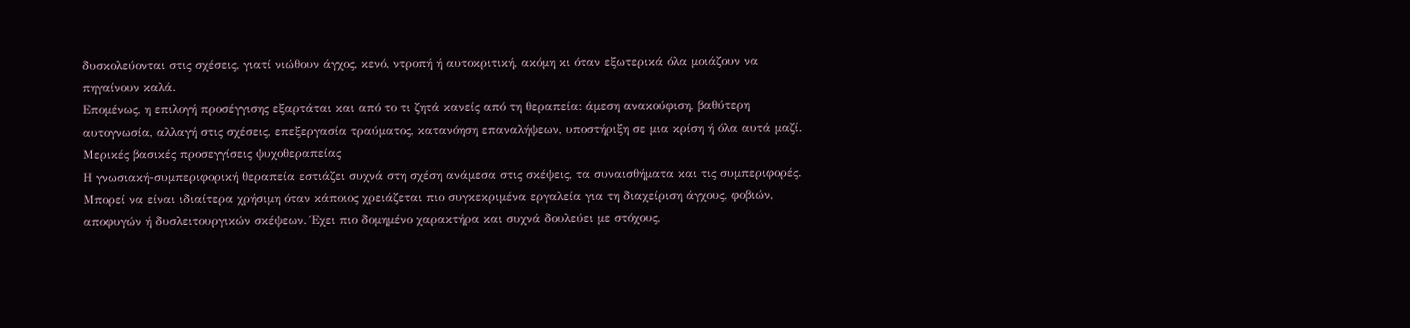δυσκολεύονται στις σχέσεις, γιατί νιώθουν άγχος, κενό, ντροπή ή αυτοκριτική, ακόμη κι όταν εξωτερικά όλα μοιάζουν να πηγαίνουν καλά.
Επομένως, η επιλογή προσέγγισης εξαρτάται και από το τι ζητά κανείς από τη θεραπεία: άμεση ανακούφιση, βαθύτερη αυτογνωσία, αλλαγή στις σχέσεις, επεξεργασία τραύματος, κατανόηση επαναλήψεων, υποστήριξη σε μια κρίση ή όλα αυτά μαζί.
Μερικές βασικές προσεγγίσεις ψυχοθεραπείας
Η γνωσιακή-συμπεριφορική θεραπεία εστιάζει συχνά στη σχέση ανάμεσα στις σκέψεις, τα συναισθήματα και τις συμπεριφορές. Μπορεί να είναι ιδιαίτερα χρήσιμη όταν κάποιος χρειάζεται πιο συγκεκριμένα εργαλεία για τη διαχείριση άγχους, φοβιών, αποφυγών ή δυσλειτουργικών σκέψεων. Έχει πιο δομημένο χαρακτήρα και συχνά δουλεύει με στόχους,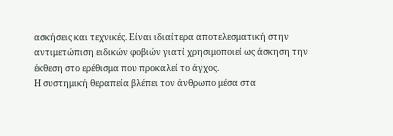ασκήσεις και τεχνικές. Είναι ιδιαίτερα αποτελεσματική στην αντιμετώπιση ειδικών φοβιών γιατί χρησιμοποιεί ως άσκηση την έκθεση στο ερέθισμα που προκαλεί το άγχος.
Η συστημική θεραπεία βλέπει τον άνθρωπο μέσα στα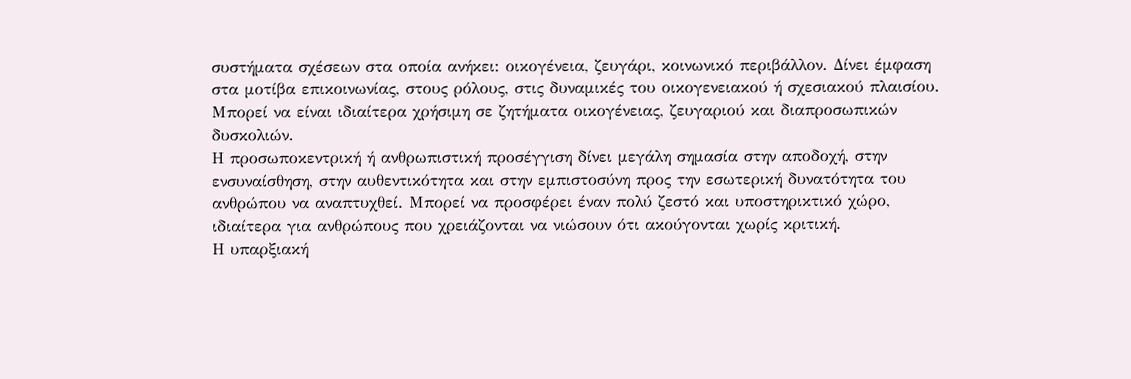συστήματα σχέσεων στα οποία ανήκει: οικογένεια, ζευγάρι, κοινωνικό περιβάλλον. Δίνει έμφαση στα μοτίβα επικοινωνίας, στους ρόλους, στις δυναμικές του οικογενειακού ή σχεσιακού πλαισίου. Μπορεί να είναι ιδιαίτερα χρήσιμη σε ζητήματα οικογένειας, ζευγαριού και διαπροσωπικών δυσκολιών.
Η προσωποκεντρική ή ανθρωπιστική προσέγγιση δίνει μεγάλη σημασία στην αποδοχή, στην ενσυναίσθηση, στην αυθεντικότητα και στην εμπιστοσύνη προς την εσωτερική δυνατότητα του ανθρώπου να αναπτυχθεί. Μπορεί να προσφέρει έναν πολύ ζεστό και υποστηρικτικό χώρο, ιδιαίτερα για ανθρώπους που χρειάζονται να νιώσουν ότι ακούγονται χωρίς κριτική.
Η υπαρξιακή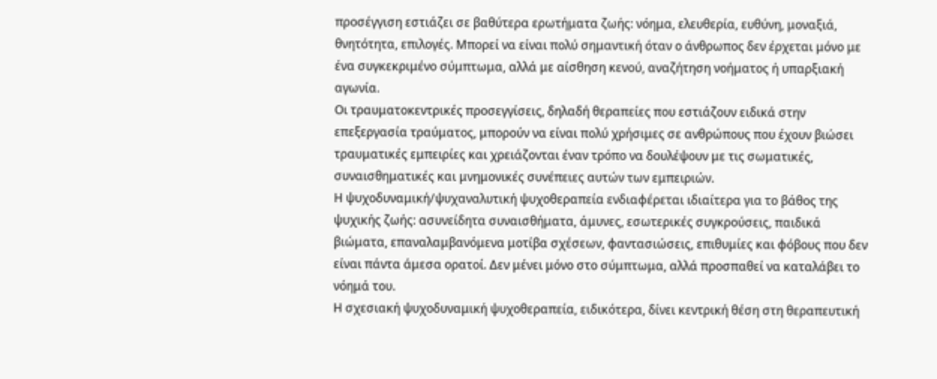προσέγγιση εστιάζει σε βαθύτερα ερωτήματα ζωής: νόημα, ελευθερία, ευθύνη, μοναξιά, θνητότητα, επιλογές. Μπορεί να είναι πολύ σημαντική όταν ο άνθρωπος δεν έρχεται μόνο με ένα συγκεκριμένο σύμπτωμα, αλλά με αίσθηση κενού, αναζήτηση νοήματος ή υπαρξιακή αγωνία.
Οι τραυματοκεντρικές προσεγγίσεις, δηλαδή θεραπείες που εστιάζουν ειδικά στην επεξεργασία τραύματος, μπορούν να είναι πολύ χρήσιμες σε ανθρώπους που έχουν βιώσει τραυματικές εμπειρίες και χρειάζονται έναν τρόπο να δουλέψουν με τις σωματικές, συναισθηματικές και μνημονικές συνέπειες αυτών των εμπειριών.
Η ψυχοδυναμική/ψυχαναλυτική ψυχοθεραπεία ενδιαφέρεται ιδιαίτερα για το βάθος της ψυχικής ζωής: ασυνείδητα συναισθήματα, άμυνες, εσωτερικές συγκρούσεις, παιδικά βιώματα, επαναλαμβανόμενα μοτίβα σχέσεων, φαντασιώσεις, επιθυμίες και φόβους που δεν είναι πάντα άμεσα ορατοί. Δεν μένει μόνο στο σύμπτωμα, αλλά προσπαθεί να καταλάβει το νόημά του.
Η σχεσιακή ψυχοδυναμική ψυχοθεραπεία, ειδικότερα, δίνει κεντρική θέση στη θεραπευτική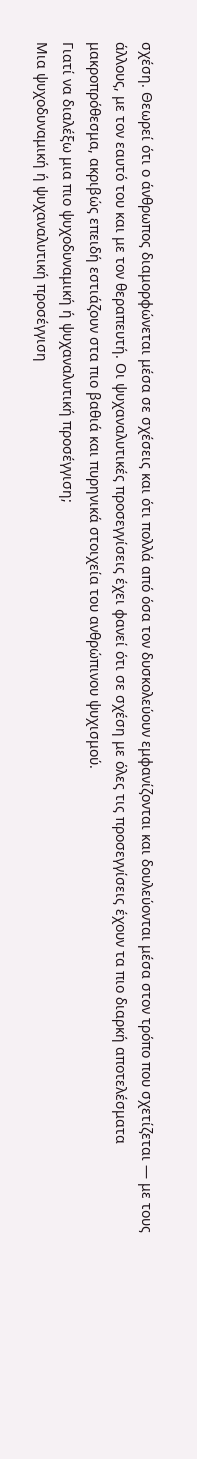σχέση. Θεωρεί ότι ο άνθρωπος διαμορφώνεται μέσα σε σχέσεις και ότι πολλά από όσα τον δυσκολεύουν εμφανίζονται και δουλεύονται μέσα στον τρόπο που σχετίζεται — με τους άλλους, με τον εαυτό του και με τον θεραπευτή. Οι ψυχαναλυτικές προσεγγίσεις έχει φανεί ότι σε σχέση με όλες τις προσεγγίσεις έχουν τα πιο διαρκή αποτελέσματα μακροπρόθεσμα, ακριβώς επειδή εστιάζουν στα πιο βαθιά και πυρηνικά στοιχεία του ανθρώπινου ψυχισμού.
Γιατί να διαλέξω μια πιο ψυχοδυναμική ή ψυχαναλυτική προσέγγιση;
Μια ψυχοδυναμική ή ψυχαναλυτική προσέγγιση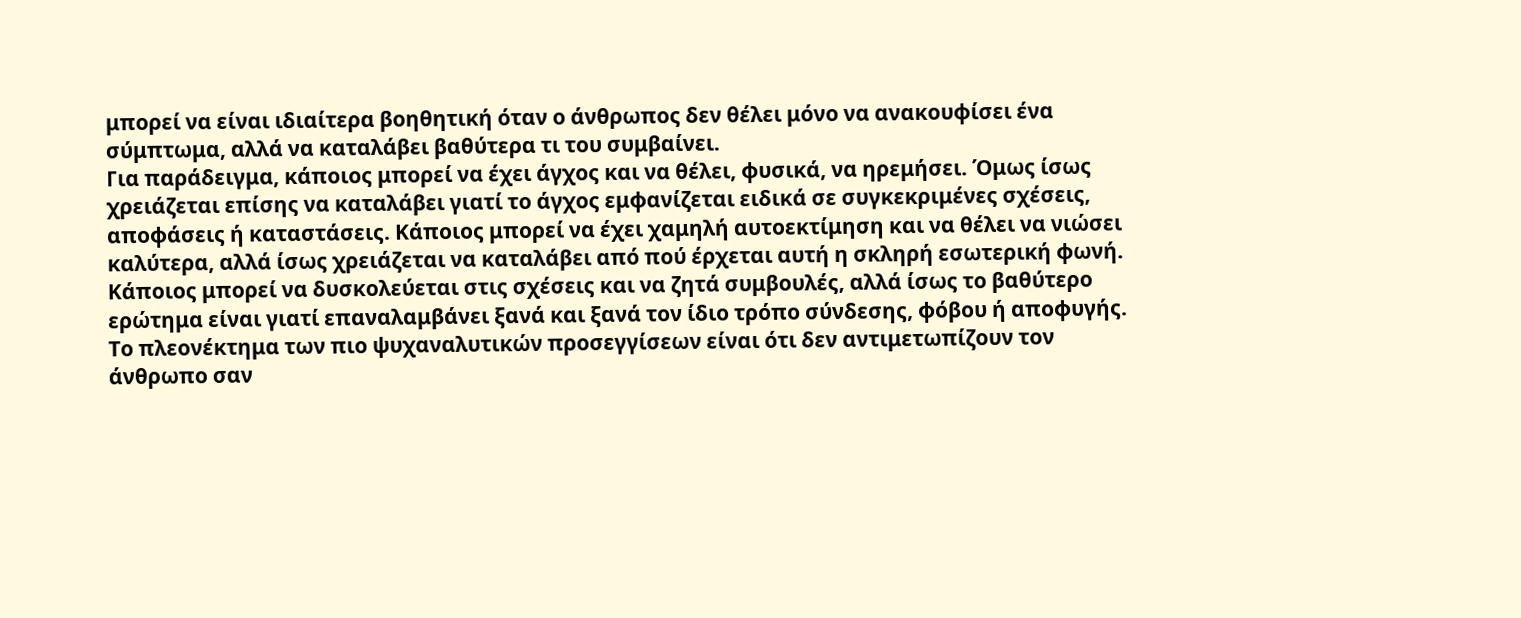μπορεί να είναι ιδιαίτερα βοηθητική όταν ο άνθρωπος δεν θέλει μόνο να ανακουφίσει ένα σύμπτωμα, αλλά να καταλάβει βαθύτερα τι του συμβαίνει.
Για παράδειγμα, κάποιος μπορεί να έχει άγχος και να θέλει, φυσικά, να ηρεμήσει. Όμως ίσως χρειάζεται επίσης να καταλάβει γιατί το άγχος εμφανίζεται ειδικά σε συγκεκριμένες σχέσεις, αποφάσεις ή καταστάσεις. Κάποιος μπορεί να έχει χαμηλή αυτοεκτίμηση και να θέλει να νιώσει καλύτερα, αλλά ίσως χρειάζεται να καταλάβει από πού έρχεται αυτή η σκληρή εσωτερική φωνή. Κάποιος μπορεί να δυσκολεύεται στις σχέσεις και να ζητά συμβουλές, αλλά ίσως το βαθύτερο ερώτημα είναι γιατί επαναλαμβάνει ξανά και ξανά τον ίδιο τρόπο σύνδεσης, φόβου ή αποφυγής.
Το πλεονέκτημα των πιο ψυχαναλυτικών προσεγγίσεων είναι ότι δεν αντιμετωπίζουν τον άνθρωπο σαν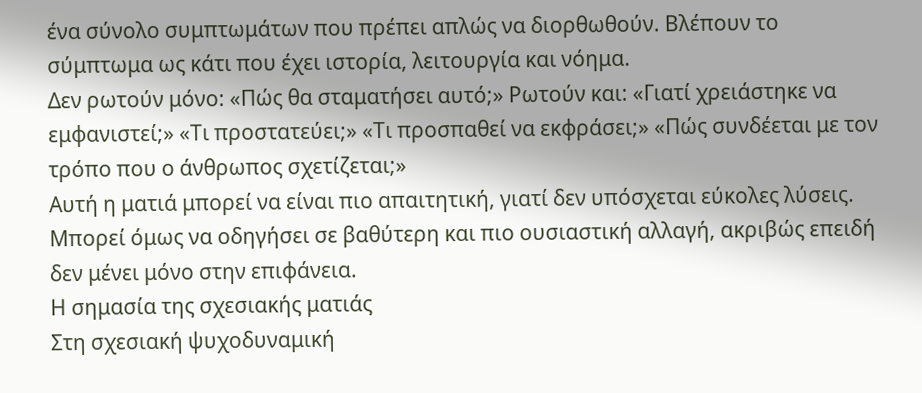ένα σύνολο συμπτωμάτων που πρέπει απλώς να διορθωθούν. Βλέπουν το σύμπτωμα ως κάτι που έχει ιστορία, λειτουργία και νόημα.
Δεν ρωτούν μόνο: «Πώς θα σταματήσει αυτό;» Ρωτούν και: «Γιατί χρειάστηκε να εμφανιστεί;» «Τι προστατεύει;» «Τι προσπαθεί να εκφράσει;» «Πώς συνδέεται με τον τρόπο που ο άνθρωπος σχετίζεται;»
Αυτή η ματιά μπορεί να είναι πιο απαιτητική, γιατί δεν υπόσχεται εύκολες λύσεις. Μπορεί όμως να οδηγήσει σε βαθύτερη και πιο ουσιαστική αλλαγή, ακριβώς επειδή δεν μένει μόνο στην επιφάνεια.
Η σημασία της σχεσιακής ματιάς
Στη σχεσιακή ψυχοδυναμική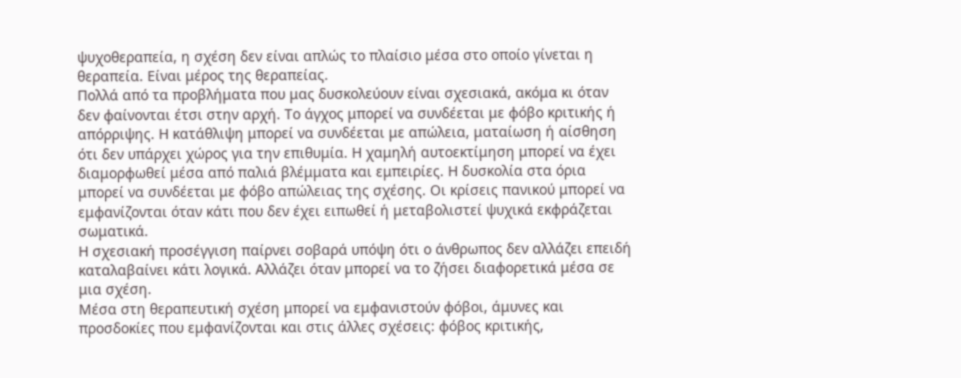ψυχοθεραπεία, η σχέση δεν είναι απλώς το πλαίσιο μέσα στο οποίο γίνεται η θεραπεία. Είναι μέρος της θεραπείας.
Πολλά από τα προβλήματα που μας δυσκολεύουν είναι σχεσιακά, ακόμα κι όταν δεν φαίνονται έτσι στην αρχή. Το άγχος μπορεί να συνδέεται με φόβο κριτικής ή απόρριψης. Η κατάθλιψη μπορεί να συνδέεται με απώλεια, ματαίωση ή αίσθηση ότι δεν υπάρχει χώρος για την επιθυμία. Η χαμηλή αυτοεκτίμηση μπορεί να έχει διαμορφωθεί μέσα από παλιά βλέμματα και εμπειρίες. Η δυσκολία στα όρια μπορεί να συνδέεται με φόβο απώλειας της σχέσης. Οι κρίσεις πανικού μπορεί να εμφανίζονται όταν κάτι που δεν έχει ειπωθεί ή μεταβολιστεί ψυχικά εκφράζεται σωματικά.
Η σχεσιακή προσέγγιση παίρνει σοβαρά υπόψη ότι ο άνθρωπος δεν αλλάζει επειδή καταλαβαίνει κάτι λογικά. Αλλάζει όταν μπορεί να το ζήσει διαφορετικά μέσα σε μια σχέση.
Μέσα στη θεραπευτική σχέση μπορεί να εμφανιστούν φόβοι, άμυνες και προσδοκίες που εμφανίζονται και στις άλλες σχέσεις: φόβος κριτικής,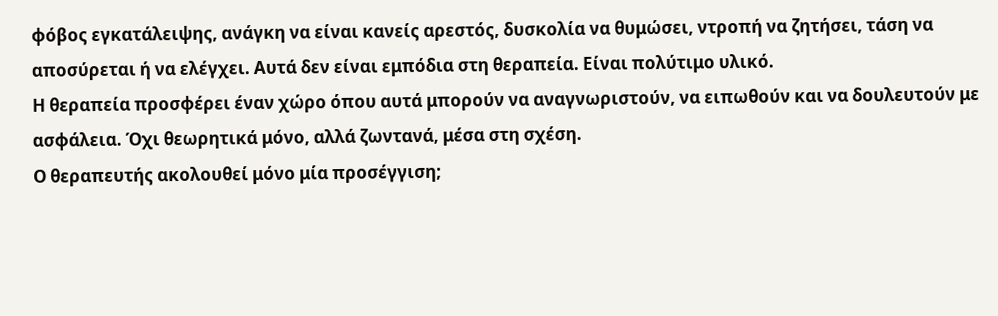φόβος εγκατάλειψης, ανάγκη να είναι κανείς αρεστός, δυσκολία να θυμώσει, ντροπή να ζητήσει, τάση να αποσύρεται ή να ελέγχει. Αυτά δεν είναι εμπόδια στη θεραπεία. Είναι πολύτιμο υλικό.
Η θεραπεία προσφέρει έναν χώρο όπου αυτά μπορούν να αναγνωριστούν, να ειπωθούν και να δουλευτούν με ασφάλεια. Όχι θεωρητικά μόνο, αλλά ζωντανά, μέσα στη σχέση.
Ο θεραπευτής ακολουθεί μόνο μία προσέγγιση;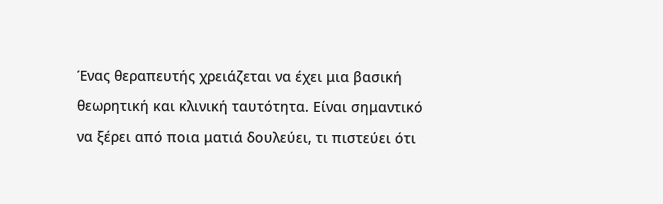Ένας θεραπευτής χρειάζεται να έχει μια βασική θεωρητική και κλινική ταυτότητα. Είναι σημαντικό να ξέρει από ποια ματιά δουλεύει, τι πιστεύει ότι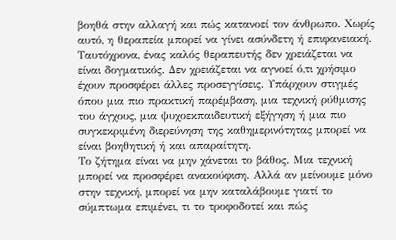βοηθά στην αλλαγή και πώς κατανοεί τον άνθρωπο. Χωρίς αυτό, η θεραπεία μπορεί να γίνει ασύνδετη ή επιφανειακή.
Ταυτόχρονα, ένας καλός θεραπευτής δεν χρειάζεται να είναι δογματικός. Δεν χρειάζεται να αγνοεί ό,τι χρήσιμο έχουν προσφέρει άλλες προσεγγίσεις. Υπάρχουν στιγμές όπου μια πιο πρακτική παρέμβαση, μια τεχνική ρύθμισης του άγχους, μια ψυχοεκπαιδευτική εξήγηση ή μια πιο συγκεκριμένη διερεύνηση της καθημερινότητας μπορεί να είναι βοηθητική ή και απαραίτητη.
Το ζήτημα είναι να μην χάνεται το βάθος. Μια τεχνική μπορεί να προσφέρει ανακούφιση. Αλλά αν μείνουμε μόνο στην τεχνική, μπορεί να μην καταλάβουμε γιατί το σύμπτωμα επιμένει, τι το τροφοδοτεί και πώς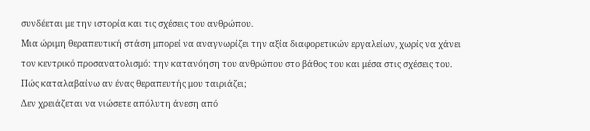συνδέεται με την ιστορία και τις σχέσεις του ανθρώπου.
Μια ώριμη θεραπευτική στάση μπορεί να αναγνωρίζει την αξία διαφορετικών εργαλείων, χωρίς να χάνει τον κεντρικό προσανατολισμό: την κατανόηση του ανθρώπου στο βάθος του και μέσα στις σχέσεις του.
Πώς καταλαβαίνω αν ένας θεραπευτής μου ταιριάζει;
Δεν χρειάζεται να νιώσετε απόλυτη άνεση από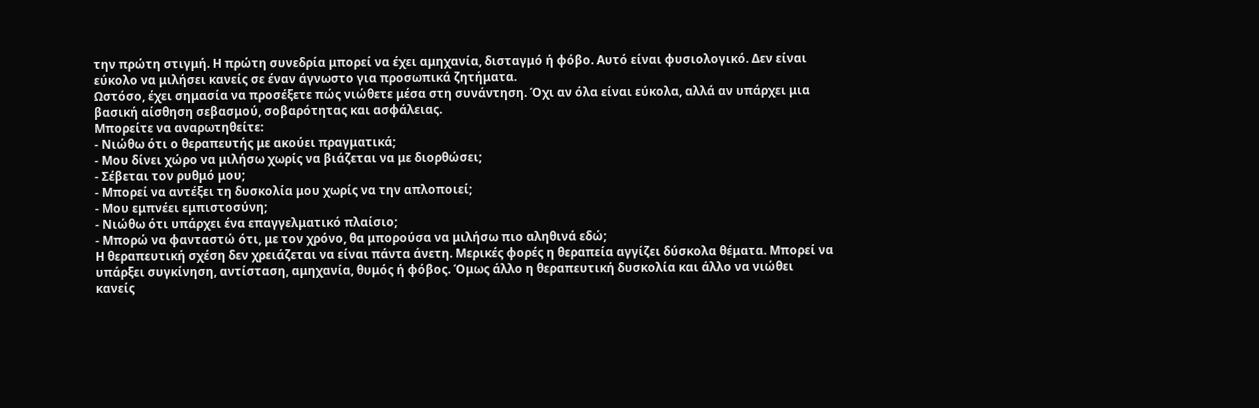την πρώτη στιγμή. Η πρώτη συνεδρία μπορεί να έχει αμηχανία, δισταγμό ή φόβο. Αυτό είναι φυσιολογικό. Δεν είναι εύκολο να μιλήσει κανείς σε έναν άγνωστο για προσωπικά ζητήματα.
Ωστόσο, έχει σημασία να προσέξετε πώς νιώθετε μέσα στη συνάντηση. Όχι αν όλα είναι εύκολα, αλλά αν υπάρχει μια βασική αίσθηση σεβασμού, σοβαρότητας και ασφάλειας.
Μπορείτε να αναρωτηθείτε:
- Νιώθω ότι ο θεραπευτής με ακούει πραγματικά;
- Μου δίνει χώρο να μιλήσω χωρίς να βιάζεται να με διορθώσει;
- Σέβεται τον ρυθμό μου;
- Μπορεί να αντέξει τη δυσκολία μου χωρίς να την απλοποιεί;
- Μου εμπνέει εμπιστοσύνη;
- Νιώθω ότι υπάρχει ένα επαγγελματικό πλαίσιο;
- Μπορώ να φανταστώ ότι, με τον χρόνο, θα μπορούσα να μιλήσω πιο αληθινά εδώ;
Η θεραπευτική σχέση δεν χρειάζεται να είναι πάντα άνετη. Μερικές φορές η θεραπεία αγγίζει δύσκολα θέματα. Μπορεί να υπάρξει συγκίνηση, αντίσταση, αμηχανία, θυμός ή φόβος. Όμως άλλο η θεραπευτική δυσκολία και άλλο να νιώθει κανείς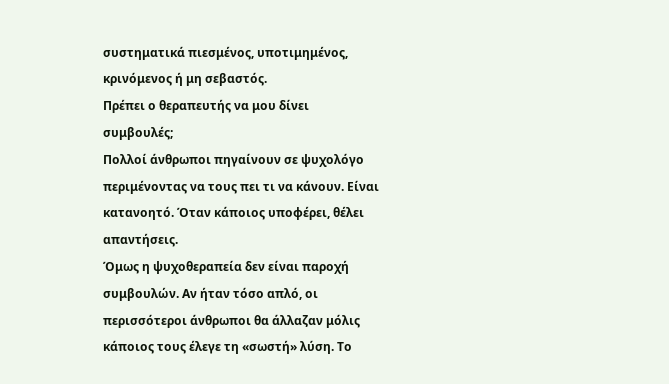συστηματικά πιεσμένος, υποτιμημένος, κρινόμενος ή μη σεβαστός.
Πρέπει ο θεραπευτής να μου δίνει συμβουλές;
Πολλοί άνθρωποι πηγαίνουν σε ψυχολόγο περιμένοντας να τους πει τι να κάνουν. Είναι κατανοητό. Όταν κάποιος υποφέρει, θέλει απαντήσεις.
Όμως η ψυχοθεραπεία δεν είναι παροχή συμβουλών. Αν ήταν τόσο απλό, οι περισσότεροι άνθρωποι θα άλλαζαν μόλις κάποιος τους έλεγε τη «σωστή» λύση. Το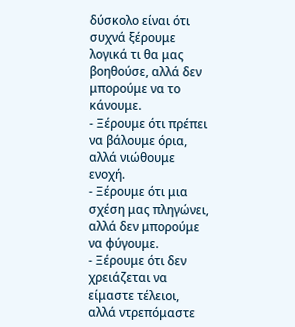δύσκολο είναι ότι συχνά ξέρουμε λογικά τι θα μας βοηθούσε, αλλά δεν μπορούμε να το κάνουμε.
- Ξέρουμε ότι πρέπει να βάλουμε όρια, αλλά νιώθουμε ενοχή.
- Ξέρουμε ότι μια σχέση μας πληγώνει, αλλά δεν μπορούμε να φύγουμε.
- Ξέρουμε ότι δεν χρειάζεται να είμαστε τέλειοι, αλλά ντρεπόμαστε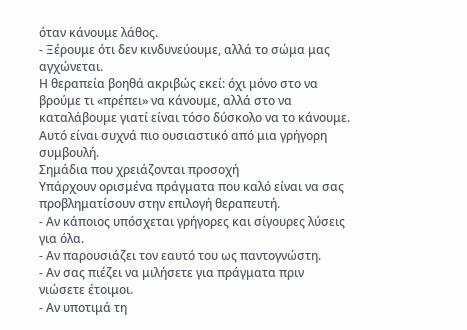όταν κάνουμε λάθος.
- Ξέρουμε ότι δεν κινδυνεύουμε, αλλά το σώμα μας αγχώνεται.
Η θεραπεία βοηθά ακριβώς εκεί: όχι μόνο στο να βρούμε τι «πρέπει» να κάνουμε, αλλά στο να καταλάβουμε γιατί είναι τόσο δύσκολο να το κάνουμε. Αυτό είναι συχνά πιο ουσιαστικό από μια γρήγορη συμβουλή.
Σημάδια που χρειάζονται προσοχή
Υπάρχουν ορισμένα πράγματα που καλό είναι να σας προβληματίσουν στην επιλογή θεραπευτή.
- Αν κάποιος υπόσχεται γρήγορες και σίγουρες λύσεις για όλα.
- Αν παρουσιάζει τον εαυτό του ως παντογνώστη.
- Αν σας πιέζει να μιλήσετε για πράγματα πριν νιώσετε έτοιμοι.
- Αν υποτιμά τη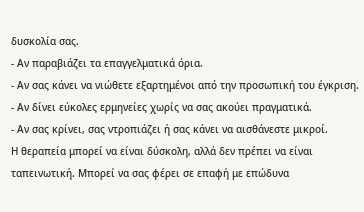δυσκολία σας.
- Αν παραβιάζει τα επαγγελματικά όρια.
- Αν σας κάνει να νιώθετε εξαρτημένοι από την προσωπική του έγκριση.
- Αν δίνει εύκολες ερμηνείες χωρίς να σας ακούει πραγματικά.
- Αν σας κρίνει, σας ντροπιάζει ή σας κάνει να αισθάνεστε μικροί.
Η θεραπεία μπορεί να είναι δύσκολη, αλλά δεν πρέπει να είναι ταπεινωτική. Μπορεί να σας φέρει σε επαφή με επώδυνα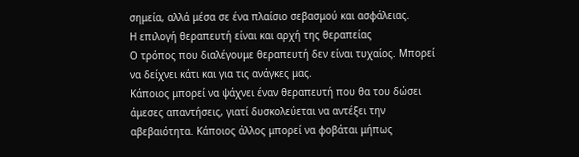σημεία, αλλά μέσα σε ένα πλαίσιο σεβασμού και ασφάλειας.
Η επιλογή θεραπευτή είναι και αρχή της θεραπείας
Ο τρόπος που διαλέγουμε θεραπευτή δεν είναι τυχαίος. Μπορεί να δείχνει κάτι και για τις ανάγκες μας.
Κάποιος μπορεί να ψάχνει έναν θεραπευτή που θα του δώσει άμεσες απαντήσεις, γιατί δυσκολεύεται να αντέξει την αβεβαιότητα. Κάποιος άλλος μπορεί να φοβάται μήπως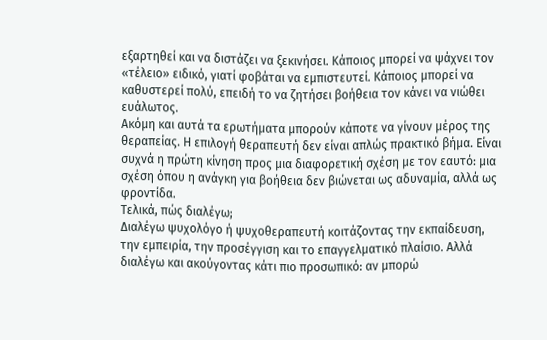εξαρτηθεί και να διστάζει να ξεκινήσει. Κάποιος μπορεί να ψάχνει τον «τέλειο» ειδικό, γιατί φοβάται να εμπιστευτεί. Κάποιος μπορεί να καθυστερεί πολύ, επειδή το να ζητήσει βοήθεια τον κάνει να νιώθει ευάλωτος.
Ακόμη και αυτά τα ερωτήματα μπορούν κάποτε να γίνουν μέρος της θεραπείας. Η επιλογή θεραπευτή δεν είναι απλώς πρακτικό βήμα. Είναι συχνά η πρώτη κίνηση προς μια διαφορετική σχέση με τον εαυτό: μια σχέση όπου η ανάγκη για βοήθεια δεν βιώνεται ως αδυναμία, αλλά ως φροντίδα.
Τελικά, πώς διαλέγω;
Διαλέγω ψυχολόγο ή ψυχοθεραπευτή κοιτάζοντας την εκπαίδευση, την εμπειρία, την προσέγγιση και το επαγγελματικό πλαίσιο. Αλλά διαλέγω και ακούγοντας κάτι πιο προσωπικό: αν μπορώ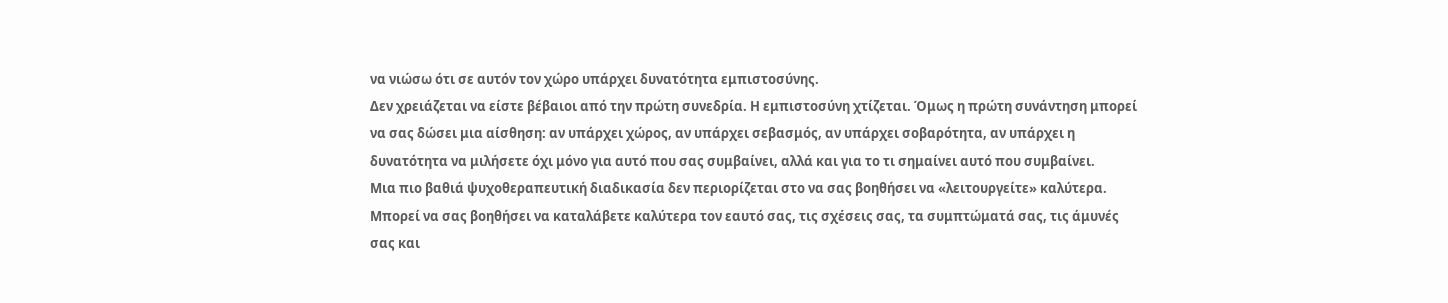να νιώσω ότι σε αυτόν τον χώρο υπάρχει δυνατότητα εμπιστοσύνης.
Δεν χρειάζεται να είστε βέβαιοι από την πρώτη συνεδρία. Η εμπιστοσύνη χτίζεται. Όμως η πρώτη συνάντηση μπορεί να σας δώσει μια αίσθηση: αν υπάρχει χώρος, αν υπάρχει σεβασμός, αν υπάρχει σοβαρότητα, αν υπάρχει η δυνατότητα να μιλήσετε όχι μόνο για αυτό που σας συμβαίνει, αλλά και για το τι σημαίνει αυτό που συμβαίνει.
Μια πιο βαθιά ψυχοθεραπευτική διαδικασία δεν περιορίζεται στο να σας βοηθήσει να «λειτουργείτε» καλύτερα. Μπορεί να σας βοηθήσει να καταλάβετε καλύτερα τον εαυτό σας, τις σχέσεις σας, τα συμπτώματά σας, τις άμυνές σας και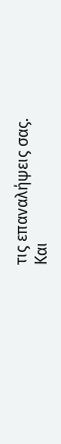τις επαναλήψεις σας.
Και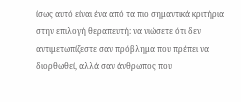ίσως αυτό είναι ένα από τα πιο σημαντικά κριτήρια στην επιλογή θεραπευτή: να νιώσετε ότι δεν αντιμετωπίζεστε σαν πρόβλημα που πρέπει να διορθωθεί, αλλά σαν άνθρωπος που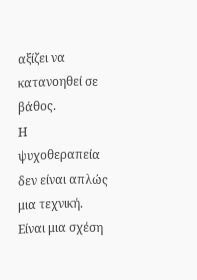αξίζει να κατανοηθεί σε βάθος.
Η ψυχοθεραπεία δεν είναι απλώς μια τεχνική. Είναι μια σχέση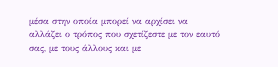μέσα στην οποία μπορεί να αρχίσει να αλλάζει ο τρόπος που σχετίζεστε με τον εαυτό σας, με τους άλλους και με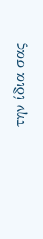την ίδια σας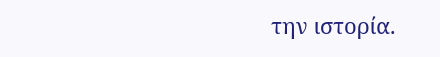την ιστορία.